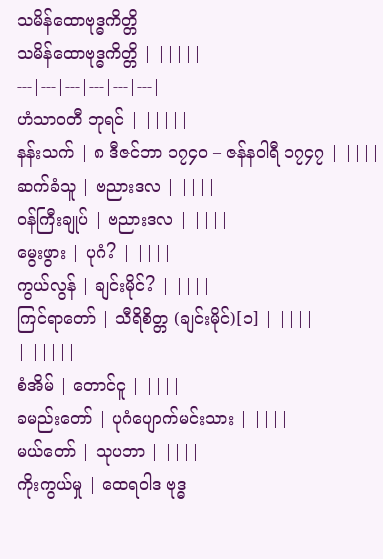သမိန်ထောဗုဒ္ဓကိတ္တိ
သမိန်ထောဗုဒ္ဓကိတ္တိ | |||||
---|---|---|---|---|---|
ဟံသာဝတီ ဘုရင် | |||||
နန်းသက် | ၈ ဒီဇင်ဘာ ၁၇၄၀ – ဇန်နဝါရီ ၁၇၄၇ | ||||
ဆက်ခံသူ | ဗညားဒလ | ||||
ဝန်ကြီးချုပ် | ဗညားဒလ | ||||
မွေးဖွား | ပုဂံ? | ||||
ကွယ်လွန် | ချင်းမိုင်? | ||||
ကြင်ရာတော် | သီရိစိတ္တ (ချင်းမိုင်)[၁] | ||||
| |||||
စံအိမ် | တောင်ငူ | ||||
ခမည်းတော် | ပုဂံပျောက်မင်းသား | ||||
မယ်တော် | သုပဘာ | ||||
ကိုးကွယ်မှု | ထေရဝါဒ ဗုဒ္ဓ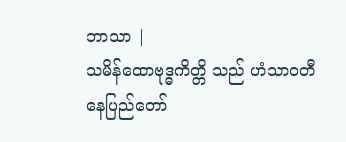ဘာသာ |
သမိန်ထောဗုဒ္ဓကိတ္တိ သည် ဟံသာဝတီနေပြည်တော်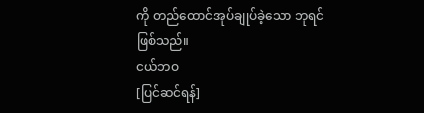ကို တည်ထောင်အုပ်ချုပ်ခဲ့သော ဘုရင် ဖြစ်သည်။
ငယ်ဘဝ
[ပြင်ဆင်ရန်]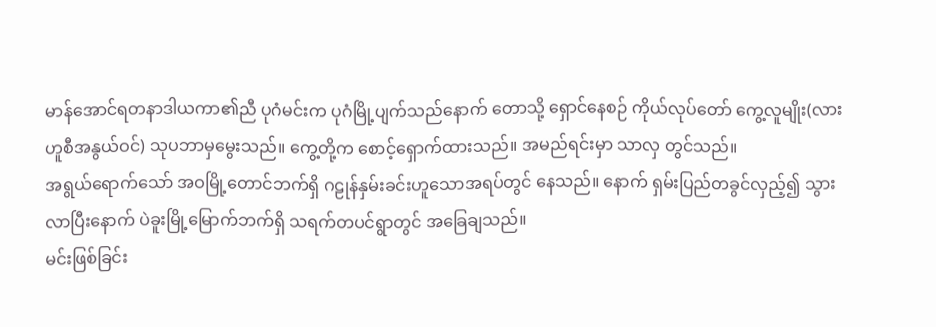မာန်အောင်ရတနာဒါယကာ၏ညီ ပုဂံမင်းက ပုဂံမြို့ပျက်သည်နောက် တောသို့ ရှောင်နေစဉ် ကိုယ်လုပ်တော် ကွေ့လူမျိုး(လားဟူစီအနွယ်ဝင်) သုပဘာမှမွေးသည်။ ကွေ့တို့က စောင့်ရှောက်ထားသည်။ အမည်ရင်းမှာ သာလှ တွင်သည်။
အရွယ်ရောက်သော် အဝမြို့တောင်ဘက်ရှိ ဂဠုန်နှမ်းခင်းဟူသောအရပ်တွင် နေသည်။ နောက် ရှမ်းပြည်တခွင်လှည့်၍ သွားလာပြီးနောက် ပဲခူးမြို့မြောက်ဘက်ရှိ သရက်တပင်ရွာတွင် အခြေချသည်။
မင်းဖြစ်ခြင်း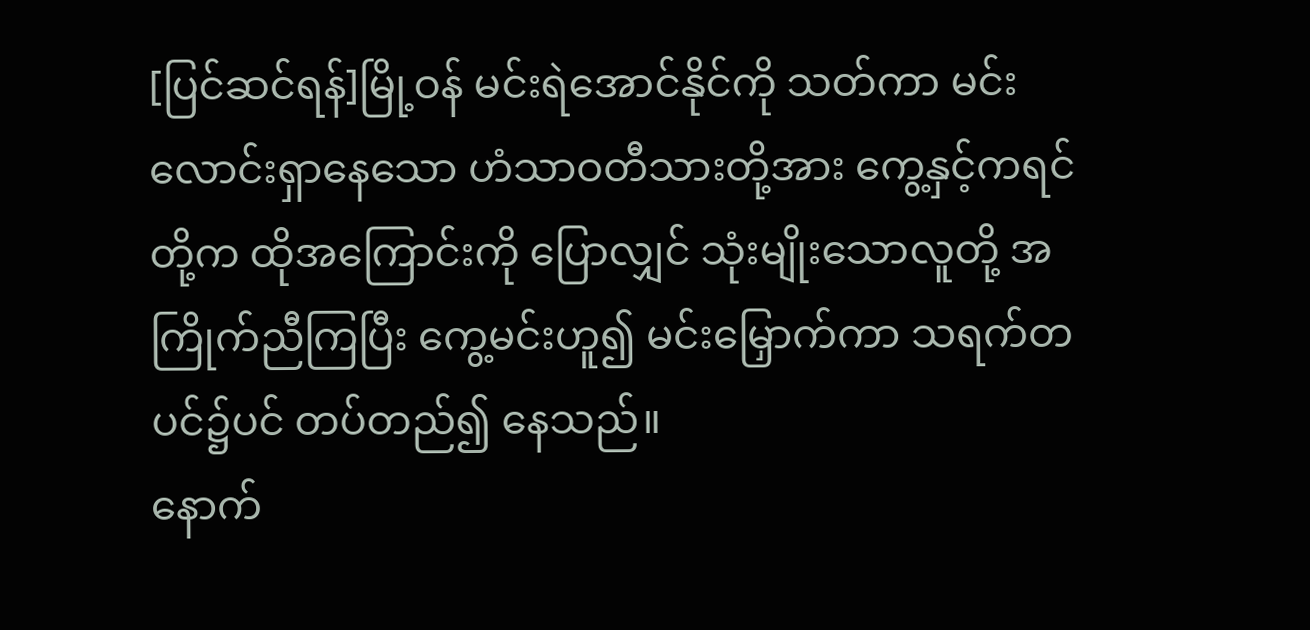[ပြင်ဆင်ရန်]မြို့ဝန် မင်းရဲအောင်နိုင်ကို သတ်ကာ မင်းလောင်းရှာနေသော ဟံသာဝတီသားတို့အား ကွေ့နှင့်ကရင်တို့က ထိုအကြောင်းကို ပြောလျှင် သုံးမျိုးသောလူတို့ အကြိုက်ညီကြပြီး ကွေ့မင်းဟူ၍ မင်းမြှောက်ကာ သရက်တပင်၌ပင် တပ်တည်၍ နေသည်။
နောက်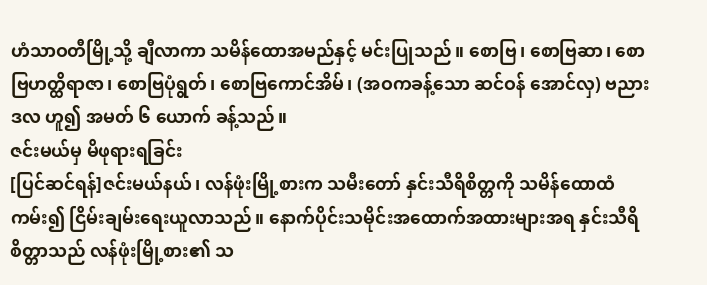ဟံသာဝတီမြို့သို့ ချီလာကာ သမိန်ထောအမည်နှင့် မင်းပြုသည်။ စောဗြ၊ စောဗြဆာ၊ စောဗြဟတ္ထိရာဇာ၊ စောဗြပုံရွတ်၊ စောဗြကောင်အိမ်၊ (အဝကခန့်သော ဆင်ဝန် အောင်လှ) ဗညားဒလ ဟူ၍ အမတ် ၆ ယောက် ခန့်သည်။
ဇင်းမယ်မှ မိဖုရားရခြင်း
[ပြင်ဆင်ရန်]ဇင်းမယ်နယ်၊ လန်ဖုံးမြို့စားက သမီးတော် နှင်းသီရိစိတ္တကို သမိန်ထောထံ ကမ်း၍ ငြိမ်းချမ်းရေးယူလာသည်။ နောက်ပိုင်းသမိုင်းအထောက်အထားများအရ နှင်းသီရိစိတ္တာသည် လန်ဖုံးမြို့စား၏ သ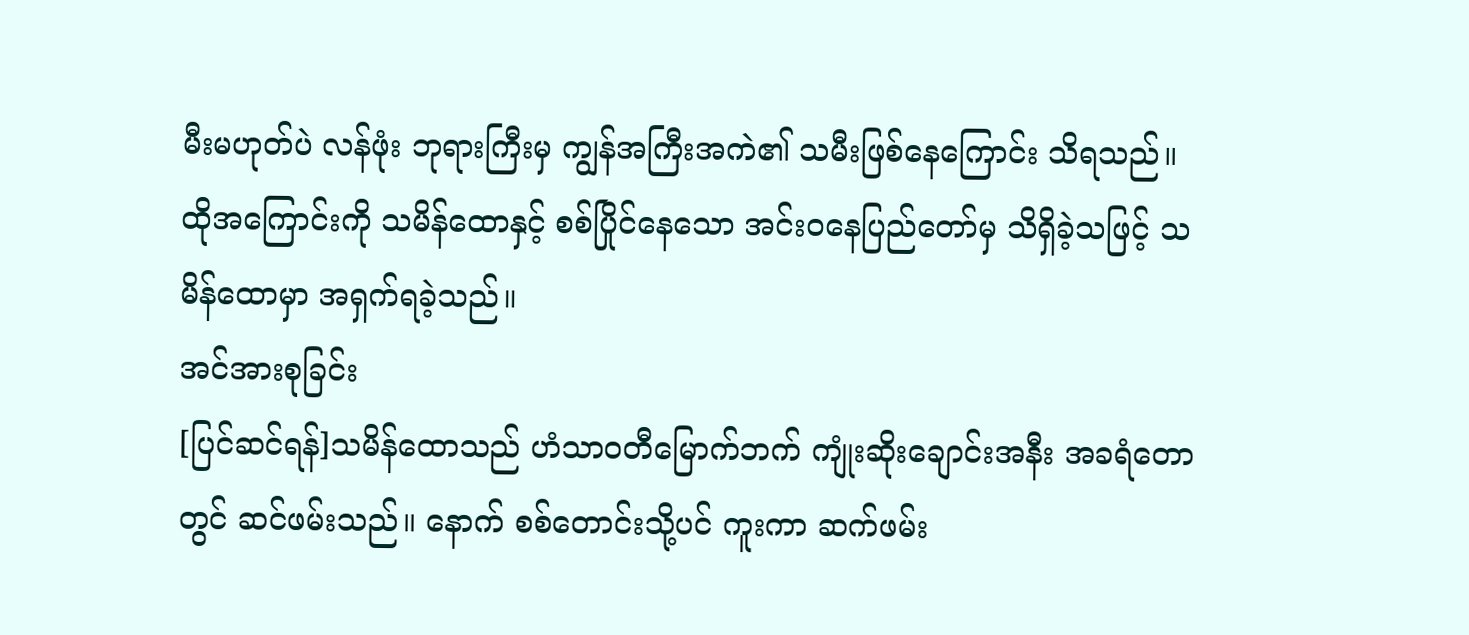မီးမဟုတ်ပဲ လန်ဖုံး ဘုရားကြီးမှ ကျွန်အကြီးအကဲ၏ သမီးဖြစ်နေကြောင်း သိရသည်။ ထိုအကြောင်းကို သမိန်ထောနှင့် စစ်ပြိုင်နေသော အင်းဝနေပြည်တော်မှ သိရှိခဲ့သဖြင့် သမိန်ထောမှာ အရှက်ရခဲ့သည်။
အင်အားစုခြင်း
[ပြင်ဆင်ရန်]သမိန်ထောသည် ဟံသာဝတီမြောက်ဘက် ကျုံးဆိုးချောင်းအနီး အခရံတောတွင် ဆင်ဖမ်းသည်။ နောက် စစ်တောင်းသို့ပင် ကူးကာ ဆက်ဖမ်း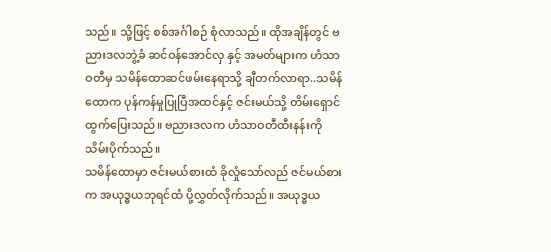သည်။ သို့ဖြင့် စစ်အင်္ဂါစဉ် စုံလာသည်။ ထိုအချိန်တွင် ဗညားဒလဘွဲ့ခံ ဆင်ဝန်အောင်လှ နှင့် အမတ်များက ဟံသာဝတီမှ သမိန်ထောဆင်ဖမ်းနေရာသို့ ချီတက်လာရာ..သမိန်ထောက ပုန်ကန်မှုပြုပြီအထင်နှင့် ဇင်းမယ်သို့ တိမ်းရှောင်ထွက်ပြေးသည်။ ဗညားဒလက ဟံသာဝတီထီးနန်းကို သိမ်းပိုက်သည်။
သမိန်ထောမှာ ဇင်းမယ်စားထံ ခိုလှုံသော်လည် ဇင်မယ်စားက အယုဒ္ဓယဘုရင်ထံ ပို့လွှတ်လိုက်သည်။ အယုဒ္ဓယ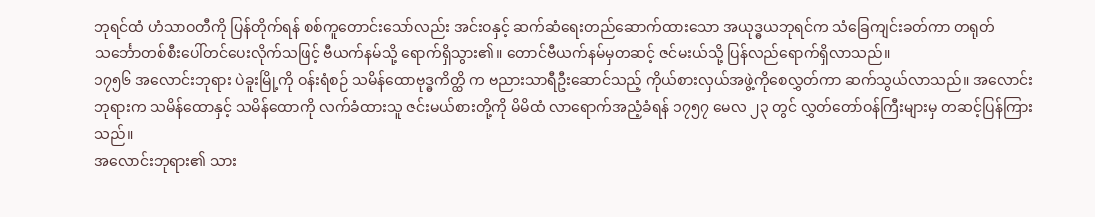ဘုရင်ထံ ဟံသာဝတီကို ပြန်တိုက်ရန် စစ်ကူတောင်းသော်လည်း အင်းဝနှင့် ဆက်ဆံရေးတည်ဆောက်ထားသော အယုဒ္ဓယဘုရင်က သံခြေကျင်းခတ်ကာ တရုတ်သင်္ဘောတစ်စီးပေါ်တင်ပေးလိုက်သဖြင့် ဗီယက်နမ်သို့ ရောက်ရှိသွား၏။ တောင်ဗီယက်နမ်မှတဆင့် ဇင်မးယ်သို့ ပြန်လည်ရောက်ရှိလာသည်။
၁၇၅၆ အလောင်းဘုရား ပဲခူးမြို့ကို ဝန်းရံစဉ် သမိန်ထောဗုဒ္ဓကိတ္ထိ က ဗညားသာရီဦးဆောင်သည့် ကိုယ်စားလှယ်အဖွဲ့ကိုစေလွှတ်ကာ ဆက်သွယ်လာသည်။ အလောင်းဘုရားက သမိန်ထောနှင့် သမိန်ထောကို လက်ခံထားသူ ဇင်းမယ်စားတို့ကို မိမိထံ လာရောက်အညံ့ခံရန် ၁၇၅၇ မေလ ၂၃ တွင် လွှတ်တော်ဝန်ကြီးများမှ တဆင့်ပြန်ကြားသည်။
အလောင်းဘုရား၏ သား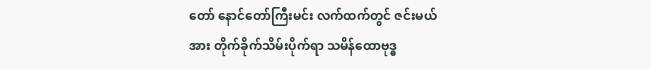တော် နောင်တော်ကြီးမင်း လက်ထက်တွင် ဇင်းမယ်အား တိုက်ခိုက်သိမ်းပိုက်ရာ သမိန်ထောဗုဒ္ဓ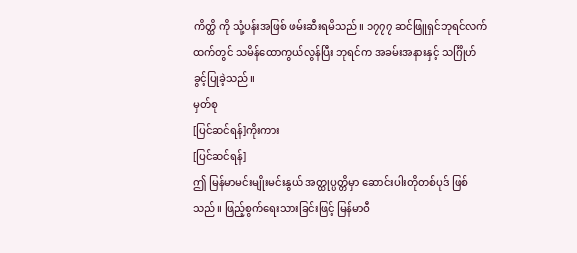ကိတ္ထိ ကို သုံ့ပန်းအဖြစ် ဖမ်းဆီးရမိသည်။ ၁၇၇၇ ဆင်ဖြူရှင်ဘုရင်လက်ထက်တွင် သမိန်ထောကွယ်လွန်ပြီး ဘုရင်က အခမ်းအနားနှင့် သင်္ဂြိုဟ်ခွင့်ပြုခဲ့သည်။
မှတ်စု
[ပြင်ဆင်ရန်]ကိုးကား
[ပြင်ဆင်ရန်]
ဤ မြန်မာမင်းမျိုးမင်းနွယ် အတ္ထုပ္ပတ္တိမှာ ဆောင်းပါးတိုတစ်ပုဒ် ဖြစ်သည်။ ဖြည့်စွက်ရေးသားခြင်းဖြင့် မြန်မာဝီ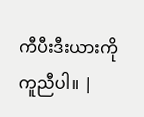ကီပီးဒီးယားကို ကူညီပါ။ |